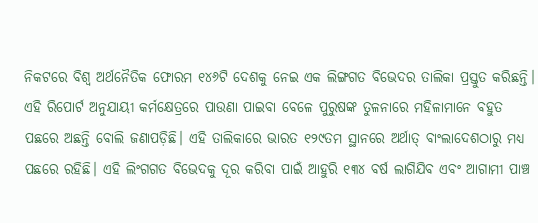ନିକଟରେ ବିଶ୍ୱ ଅର୍ଥନୈତିକ ଫୋରମ ୧୪୬ଟି ଦେଶକୁ ନେଇ ଏକ ଲିଙ୍ଗଗତ ବିଭେଦର ତାଲିକା ପ୍ରସ୍ତୁତ କରିଛନ୍ତି। ଏହି ରିପୋର୍ଟ ଅନୁଯାୟୀ କର୍ମକ୍ଷେତ୍ରରେ ପାଉଣା ପାଇବା ବେଳେ ପୁରୁଷଙ୍କ ତୁଳନାରେ ମହିଳାମାନେ ବହୁତ ପଛରେ ଅଛନ୍ତି ବୋଲି ଜଣାପଡ଼ିଛି। ଏହି ତାଲିକାରେ ଭାରତ ୧୨୯ତମ ସ୍ଥାନରେ ଅର୍ଥାତ୍ ବାଂଲାଦେଶଠାରୁ ମଧ୍ୟ ପଛରେ ରହିଛି। ଏହି ଲିଂଗଗତ ବିଭେଦକୁ ଦୂର କରିବା ପାଇଁ ଆହୁରି ୧୩୪ ବର୍ଷ ଲାଗିଯିବ ଏବଂ ଆଗାମୀ ପାଞ୍ଚ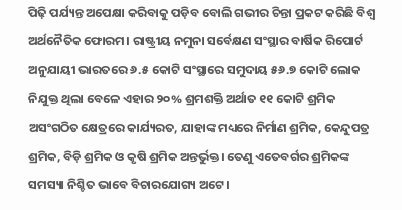ପିଢ଼ି ପର୍ଯ୍ୟନ୍ତ ଅପେକ୍ଷା କରିବାକୁ ପଡ଼ିବ ବୋଲି ଗଭୀର ଚିନ୍ତା ପ୍ରକଟ କରିଛି ବିଶ୍ୱ ଅର୍ଥନୈତିକ ଫୋରମ। ରାଷ୍ଟ୍ରୀୟ ନମୁନା ସର୍ବେକ୍ଷଣ ସଂସ୍ଥାର ବାର୍ଷିକ ରିପୋର୍ଟ ଅନୁଯାୟୀ ଭାରତରେ ୬.୫ କୋଟି ସଂସ୍ଥାରେ ସମୁଦାୟ ୫୬.୭ କୋଟି ଲୋକ ନିଯୁକ୍ତ ଥିଲା ବେଳେ ଏହାର ୨୦% ଶ୍ରମଶକ୍ତି ଅର୍ଥାତ ୧୧ କୋଟି ଶ୍ରମିକ ଅସଂଗଠିତ କ୍ଷେତ୍ରରେ କାର୍ଯ୍ୟରତ, ଯାହାଙ୍କ ମଧ୍ୟରେ ନିର୍ମାଣ ଶ୍ରମିକ, କେନ୍ଦୁପତ୍ର ଶ୍ରମିକ, ବିଡ଼ି ଶ୍ରମିକ ଓ କୃଷି ଶ୍ରମିକ ଅନ୍ତର୍ଭୁକ୍ତ। ତେଣୁ ଏତେବର୍ଗର ଶ୍ରମିକଙ୍କ ସମସ୍ୟା ନିଶ୍ଚିତ ଭାବେ ବିଚାରଯୋଗ୍ୟ ଅଟେ।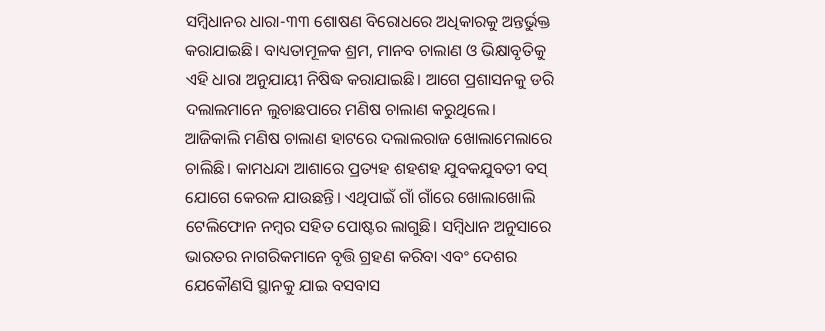ସମ୍ୱିଧାନର ଧାରା-୩୩ ଶୋଷଣ ବିରୋଧରେ ଅଧିକାରକୁ ଅନ୍ତର୍ଭୁକ୍ତ କରାଯାଇଛି। ବାଧ୍ୟତାମୂଳକ ଶ୍ରମ, ମାନବ ଚାଲାଣ ଓ ଭିକ୍ଷାବୃତିକୁ ଏହି ଧାରା ଅନୁଯାୟୀ ନିଷିଦ୍ଧ କରାଯାଇଛି। ଆଗେ ପ୍ରଶାସନକୁ ଡରି ଦଲାଲମାନେ ଲୁଚାଛପାରେ ମଣିଷ ଚାଲାଣ କରୁଥିଲେ। ଆଜିକାଲି ମଣିଷ ଚାଲାଣ ହାଟରେ ଦଲାଲରାଜ ଖୋଲାମେଲାରେ ଚାଲିଛି। କାମଧନ୍ଦା ଆଶାରେ ପ୍ରତ୍ୟହ ଶହଶହ ଯୁବକଯୁବତୀ ବସ୍ ଯୋଗେ କେରଳ ଯାଉଛନ୍ତି। ଏଥିପାଇଁ ଗାଁ ଗାଁରେ ଖୋଲାଖୋଲି ଟେଲିଫୋନ ନମ୍ୱର ସହିତ ପୋଷ୍ଟର ଲାଗୁଛି। ସମ୍ୱିଧାନ ଅନୁସାରେ ଭାରତର ନାଗରିକମାନେ ବୃତ୍ତି ଗ୍ରହଣ କରିବା ଏବଂ ଦେଶର ଯେକୌଣସି ସ୍ଥାନକୁ ଯାଇ ବସବାସ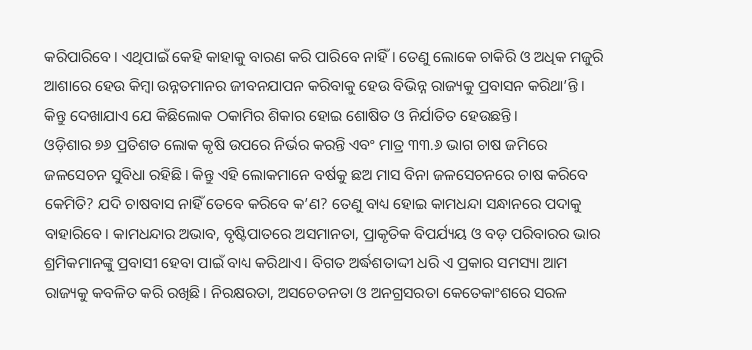କରିପାରିବେ। ଏଥିପାଇଁ କେହି କାହାକୁ ବାରଣ କରି ପାରିବେ ନାହିଁ। ତେଣୁ ଲୋକେ ଚାକିରି ଓ ଅଧିକ ମଜୁରି ଆଶାରେ ହେଉ କିମ୍ୱା ଉନ୍ନତମାନର ଜୀବନଯାପନ କରିବାକୁ ହେଉ ବିଭିନ୍ନ ରାଜ୍ୟକୁ ପ୍ରବାସନ କରିଥା’ନ୍ତି। କିନ୍ତୁ ଦେଖାଯାଏ ଯେ କିଛିଲୋକ ଠକାମିର ଶିକାର ହୋଇ ଶୋଷିତ ଓ ନିର୍ଯାତିତ ହେଉଛନ୍ତି।
ଓଡ଼ିଶାର ୭୬ ପ୍ରତିଶତ ଲୋକ କୃଷି ଉପରେ ନିର୍ଭର କରନ୍ତି ଏବଂ ମାତ୍ର ୩୩.୬ ଭାଗ ଚାଷ ଜମିରେ ଜଳସେଚନ ସୁବିଧା ରହିଛି। କିନ୍ତୁ ଏହି ଲୋକମାନେ ବର୍ଷକୁ ଛଅ ମାସ ବିନା ଜଳସେଚନରେ ଚାଷ କରିବେ କେମିତି? ଯଦି ଚାଷବାସ ନାହିଁ ତେବେ କରିବେ କ’ଣ? ତେଣୁ ବାଧ୍ୟ ହୋଇ କାମଧନ୍ଦା ସନ୍ଧାନରେ ପଦାକୁ ବାହାରିବେ। କାମଧନ୍ଦାର ଅଭାବ, ବୃଷ୍ଟିପାତରେ ଅସମାନତା, ପ୍ରାକୃତିକ ବିପର୍ଯ୍ୟୟ ଓ ବଡ଼ ପରିବାରର ଭାର ଶ୍ରମିକମାନଙ୍କୁ ପ୍ରବାସୀ ହେବା ପାଇଁ ବାଧ୍ୟ କରିଥାଏ। ବିଗତ ଅର୍ଦ୍ଧଶତାଦ୍ଦୀ ଧରି ଏ ପ୍ରକାର ସମସ୍ୟା ଆମ ରାଜ୍ୟକୁ କବଳିତ କରି ରଖିଛି। ନିରକ୍ଷରତା, ଅସଚେତନତା ଓ ଅନଗ୍ରସରତା କେତେକାଂଶରେ ସରଳ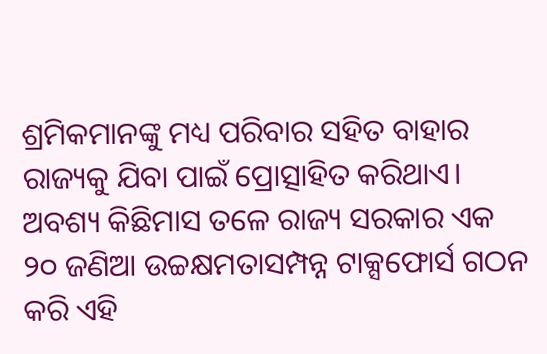ଶ୍ରମିକମାନଙ୍କୁ ମଧ୍ୟ ପରିବାର ସହିତ ବାହାର ରାଜ୍ୟକୁ ଯିବା ପାଇଁ ପ୍ରୋତ୍ସାହିତ କରିଥାଏ। ଅବଶ୍ୟ କିଛିମାସ ତଳେ ରାଜ୍ୟ ସରକାର ଏକ ୨୦ ଜଣିଆ ଉଚ୍ଚକ୍ଷମତାସମ୍ପନ୍ନ ଟାକ୍ସଫୋର୍ସ ଗଠନ କରି ଏହି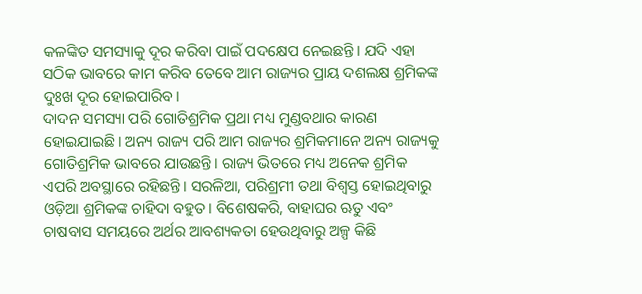କଳଙ୍କିତ ସମସ୍ୟାକୁ ଦୂର କରିବା ପାଇଁ ପଦକ୍ଷେପ ନେଇଛନ୍ତି। ଯଦି ଏହା ସଠିକ ଭାବରେ କାମ କରିବ ତେବେ ଆମ ରାଜ୍ୟର ପ୍ରାୟ ଦଶଲକ୍ଷ ଶ୍ରମିକଙ୍କ ଦୁଃଖ ଦୂର ହୋଇପାରିବ।
ଦାଦନ ସମସ୍ୟା ପରି ଗୋତିଶ୍ରମିକ ପ୍ରଥା ମଧ୍ୟ ମୁଣ୍ଡବଥାର କାରଣ ହୋଇଯାଇଛି। ଅନ୍ୟ ରାଜ୍ୟ ପରି ଆମ ରାଜ୍ୟର ଶ୍ରମିକମାନେ ଅନ୍ୟ ରାଜ୍ୟକୁ ଗୋତିଶ୍ରମିକ ଭାବରେ ଯାଉଛନ୍ତି। ରାଜ୍ୟ ଭିତରେ ମଧ୍ୟ ଅନେକ ଶ୍ରମିକ ଏପରି ଅବସ୍ଥାରେ ରହିଛନ୍ତି। ସରଳିଆ, ପରିଶ୍ରମୀ ତଥା ବିଶ୍ୱସ୍ତ ହୋଇଥିବାରୁ ଓଡ଼ିଆ ଶ୍ରମିକଙ୍କ ଚାହିଦା ବହୁତ। ବିଶେଷକରି, ବାହାଘର ଋତୁ ଏବଂ ଚାଷବାସ ସମୟରେ ଅର୍ଥର ଆବଶ୍ୟକତା ହେଉଥିବାରୁ ଅଳ୍ପ କିଛି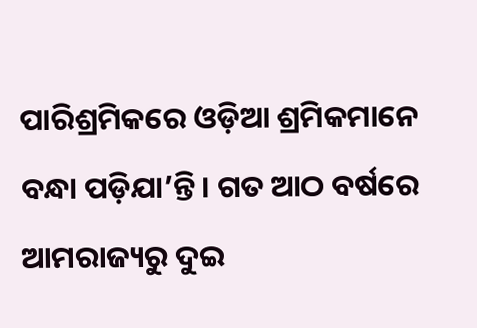ପାରିଶ୍ରମିକରେ ଓଡ଼ିଆ ଶ୍ରମିକମାନେ ବନ୍ଧା ପଡ଼ିଯା’ନ୍ତି। ଗତ ଆଠ ବର୍ଷରେ ଆମରାଜ୍ୟରୁ ଦୁଇ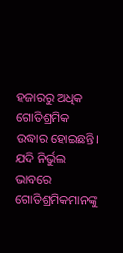ହଜାରରୁ ଅଧିକ ଗୋତିଶ୍ରମିକ ଉଦ୍ଧାର ହୋଇଛନ୍ତି। ଯଦି ନିର୍ଭୁଲ ଭାବରେ ଗୋତିଶ୍ରମିକମାନଙ୍କୁ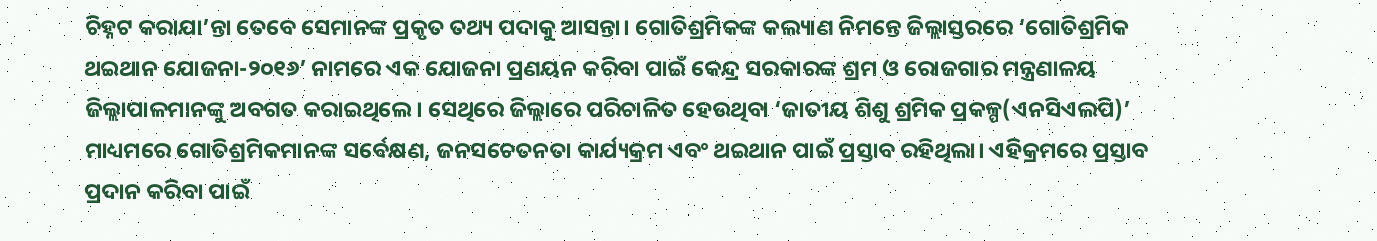ଚିହ୍ନଟ କରାଯା’ନ୍ତା ତେବେ ସେମାନଙ୍କ ପ୍ରକୃତ ତଥ୍ୟ ପଦାକୁ ଆସନ୍ତା। ଗୋତିଶ୍ରମିକଙ୍କ କଲ୍ୟାଣ ନିମନ୍ତେ ଜିଲ୍ଲାସ୍ତରରେ ‘ଗୋତିଶ୍ରମିକ ଥଇଥାନ ଯୋଜନା-୨୦୧୬’ ନାମରେ ଏକ ଯୋଜନା ପ୍ରଣୟନ କରିବା ପାଇଁ କେନ୍ଦ୍ର ସରକାରଙ୍କ ଶ୍ରମ ଓ ରୋଜଗାର ମନ୍ତ୍ରଣାଳୟ ଜିଲ୍ଲାପାଳମାନଙ୍କୁ ଅବଗତ କରାଇଥିଲେ। ସେଥିରେ ଜିଲ୍ଲାରେ ପରିଚାଳିତ ହେଉଥିବା ‘ଜାତୀୟ ଶିଶୁ ଶ୍ରମିକ ପ୍ରକଳ୍ପ(ଏନସିଏଲପି)’ ମାଧ୍ୟମରେ ଗୋତିଶ୍ରମିକମାନଙ୍କ ସର୍ବେକ୍ଷଣ, ଜନସଚେତନତା କାର୍ଯ୍ୟକ୍ରମ ଏବଂ ଥଇଥାନ ପାଇଁ ପ୍ରସ୍ତାବ ରହିଥିଲା। ଏହିକ୍ରମରେ ପ୍ରସ୍ତାବ ପ୍ରଦାନ କରିବା ପାଇଁ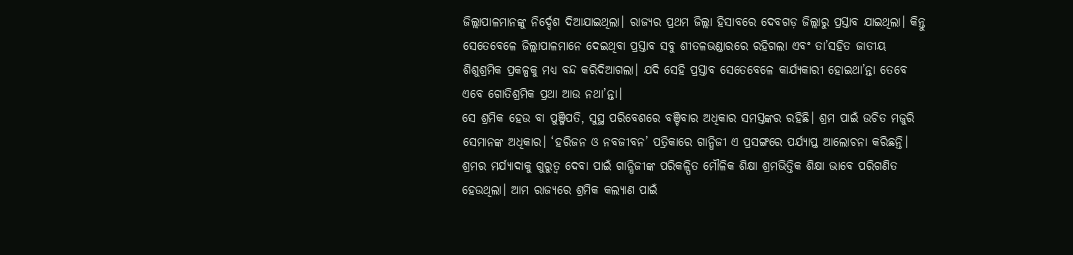ଜିଲ୍ଲାପାଳମାନଙ୍କୁ ନିର୍ଦ୍ଦେଶ ଦିଆଯାଇଥିଲା। ରାଜ୍ୟର ପ୍ରଥମ ଜିଲ୍ଲା ହିସାବରେ ଦେବଗଡ଼ ଜିଲ୍ଲାରୁ ପ୍ରସ୍ତାବ ଯାଇଥିଲା। କିନ୍ତୁ ସେତେବେଳେ ଜିଲ୍ଲାପାଳମାନେ ଦେଇଥିବା ପ୍ରସ୍ତାବ ସବୁ ଶୀତଳଭଣ୍ଡାରରେ ରହିଗଲା ଏବଂ ତା’ସହିତ ଜାତୀୟ ଶିଶୁଶ୍ରମିକ ପ୍ରକଳ୍ପକୁ ମଧ୍ୟ ବନ୍ଦ କରିଦିଆଗଲା। ଯଦି ସେହି ପ୍ରସ୍ତାବ ସେତେବେଳେ କାର୍ଯ୍ୟକାରୀ ହୋଇଥା’ନ୍ତା ତେବେ ଏବେ ଗୋତିଶ୍ରମିକ ପ୍ରଥା ଆଉ ନଥା’ନ୍ତା।
ସେ ଶ୍ରମିକ ହେଉ ବା ପୁଞ୍ଜିପତି, ସୁସ୍ଥ ପରିବେଶରେ ବଞ୍ଚିବାର ଅଧିକାର ସମସ୍ତଙ୍କର ରହିଛି। ଶ୍ରମ ପାଇଁ ଉଚିତ ମଜୁରି ସେମାନଙ୍କ ଅଧିକାର। ‘ହରିଜନ ଓ ନବଜୀବନ’ ପତ୍ରିକାରେ ଗାନ୍ଧିଜୀ ଏ ପ୍ରସଙ୍ଗରେ ପର୍ଯ୍ୟାପ୍ତ ଆଲୋଚନା କରିଛନ୍ତି। ଶ୍ରମର ମର୍ଯ୍ୟାଦାକୁ ଗୁରୁତ୍ୱ ଦେବା ପାଇଁ ଗାନ୍ଧିଜୀଙ୍କ ପରିକଳ୍ପିତ ମୌଳିକ ଶିକ୍ଷା ଶ୍ରମଭିତ୍ତିକ ଶିକ୍ଷା ଭାବେ ପରିଗଣିତ ହେଉଥିଲା। ଆମ ରାଜ୍ୟରେ ଶ୍ରମିକ କଲ୍ୟାଣ ପାଇଁ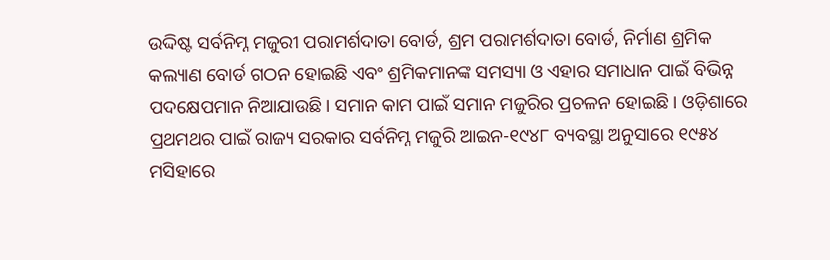ଉଦ୍ଦିଷ୍ଟ ସର୍ବନିମ୍ନ ମଜୁରୀ ପରାମର୍ଶଦାତା ବୋର୍ଡ, ଶ୍ରମ ପରାମର୍ଶଦାତା ବୋର୍ଡ, ନିର୍ମାଣ ଶ୍ରମିକ କଲ୍ୟାଣ ବୋର୍ଡ ଗଠନ ହୋଇଛି ଏବଂ ଶ୍ରମିକମାନଙ୍କ ସମସ୍ୟା ଓ ଏହାର ସମାଧାନ ପାଇଁ ବିଭିନ୍ନ ପଦକ୍ଷେପମାନ ନିଆଯାଉଛି। ସମାନ କାମ ପାଇଁ ସମାନ ମଜୁରିର ପ୍ରଚଳନ ହୋଇଛି। ଓଡ଼ିଶାରେ ପ୍ରଥମଥର ପାଇଁ ରାଜ୍ୟ ସରକାର ସର୍ବନିମ୍ନ ମଜୁରି ଆଇନ-୧୯୪୮ ବ୍ୟବସ୍ଥା ଅନୁସାରେ ୧୯୫୪ ମସିହାରେ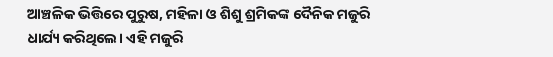ଆଞ୍ଚଳିକ ଭିତ୍ତିରେ ପୁରୁଷ, ମହିଳା ଓ ଶିଶୁ ଶ୍ରମିକଙ୍କ ଦୈନିକ ମଜୁରି ଧାର୍ଯ୍ୟ କରିଥିଲେ। ଏହି ମଜୁରି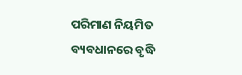ପରିମାଣ ନିୟମିତ ବ୍ୟବଧାନରେ ବୃଦ୍ଧି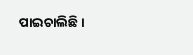ପାଇଚାଲିଛି।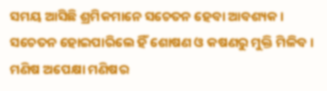ସମୟ ଆସିଛି ଶ୍ରମିକମାନେ ସଚେତନ ହେବା ଆବଶ୍ୟକ। ସଚେତନ ହୋଇପାରିଲେ ହିଁ ଶୋଷଣ ଓ କଷଣରୁ ମୁକ୍ତି ମିଳିବ। ମଣିଷ ଅପେକ୍ଷା ମଣିଷର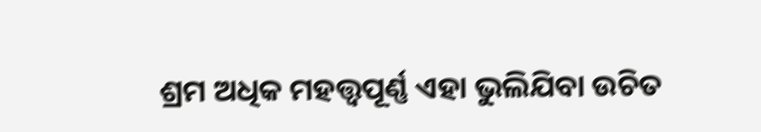ଶ୍ରମ ଅଧିକ ମହତ୍ତ୍ୱପୂର୍ଣ୍ଣ ଏହା ଭୁଲିଯିବା ଉଚିତ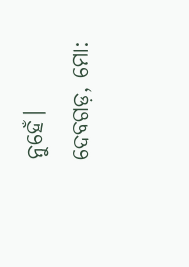ନୁହେଁ।
ଦେବଗଡ଼, ମୋ: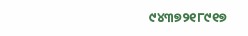୯୪୩୭୨୧୮୯୧୭